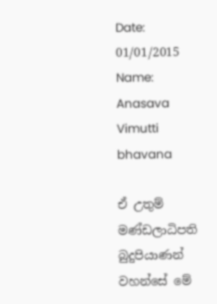Date: 01/01/2015 Name: Anasava Vimutti bhavana

ඒ උතුම් මණ්ඩලාධිපති බුදුපියාණන් වහන්සේ මේ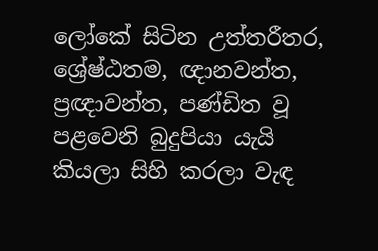ලෝකේ සිටින උත්තරීතර, ශ්‍රේෂ්ඨතම, ඥානවන්ත, ප්‍රඥාවන්ත, පණ්ඩිත වූ පළවෙනි බුදුපියා යැයි කියලා සිහි කරලා වැඳ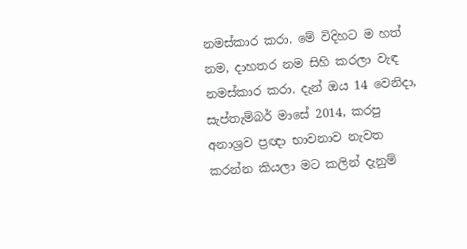නමස්කාර කරා. මේ විදිහට ම හත් නම, දාහතර නම සිහි කරලා වැඳ නමස්කාර කරා. දැන් ඔය 14 වෙනිදා, සැප්තැම්බර් මාසේ 2014, කරපු අනාශ්‍රව ප්‍රඥා භාවනාව නැවත කරන්න කියලා මට කලින් දැනුම්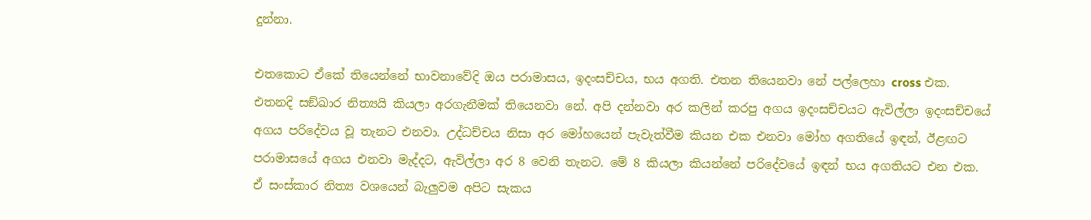දුන්නා.

එතකොට ඒකේ තියෙන්නේ භාවනාවේදි ඔය පරාමාසය, ඉදංසච්චය, භය අගති. එතන තියෙනවා නේ පල්ලෙහා cross එක. එතනදි සඞ්‌ඛාර නිත්‍යයි කියලා අරගැනීමක් තියෙනවා නේ. අපි දන්නවා අර කලින් කරපු අගය ඉදංසච්චයට ඇවිල්ලා ඉදංසච්චයේ අගය පරිදේවය වූ තැනට එනවා. උද්ධච්චය නිසා අර මෝහයෙන් පැවැත්වීම කියන එක එනවා මෝහ අගතියේ ඉඳන්, ඊළඟට පරාමාසයේ අගය එනවා මැද්දට, ඇවිල්ලා අර 8 වෙනි තැනට. මේ 8 කියලා කියන්නේ පරිදේවයේ ඉඳන් භය අගතියට එන එක. ඒ සංස්කාර නිත්‍ය වශයෙන් බැලුවම අපිට සැකය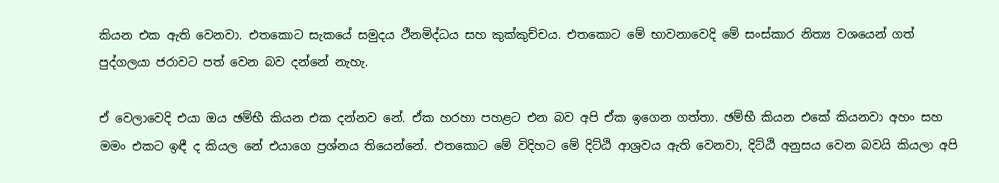කියන එක ඇති වෙනවා. එතකොට සැකයේ සමුදය ථීනමිද්ධය සහ කුක්කුච්චය. එතකොට මේ භාවනාවෙදි මේ සංස්කාර නිත්‍ය වශයෙන් ගත් පුද්ගලයා ජරාවට පත් වෙන බව දන්නේ නැහැ.

ඒ වෙලාවෙදි එයා ඔය ඡම්භී කියන එක දන්නව නේ. ඒක හරහා පහළට එන බව අපි ඒක ඉගෙන ගත්තා. ඡම්භී කියන එකේ කියනවා අහං සහ මමං එකට ඉඳී ද කියල නේ එයාගෙ ප්‍රශ්නය තියෙන්නේ. එතකොට මේ විදිහට මේ දිට්ඨි ආශ්‍රවය ඇති වෙනවා, දිට්ඨි අනුසය වෙන බවයි කියලා අපි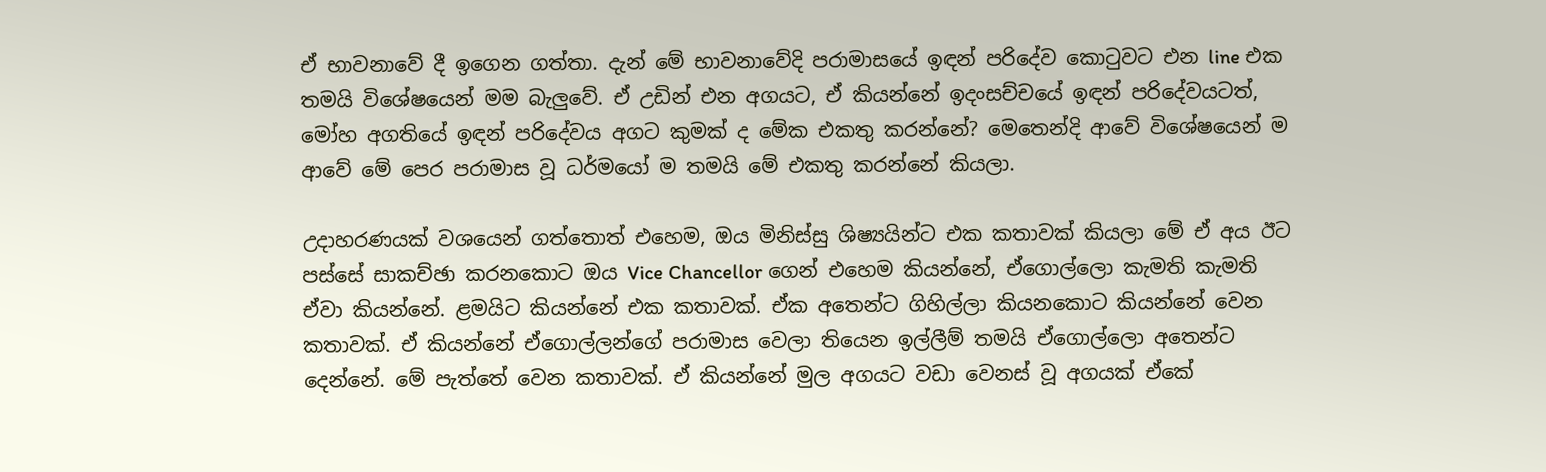ඒ භාවනාවේ දී ඉගෙන ගත්තා. දැන් මේ භාවනාවේදි පරාමාසයේ ඉඳන් පරිදේව කොටුවට එන line එක තමයි විශේෂයෙන් මම බැලුවේ. ඒ උඩින් එන අගයට, ඒ කියන්නේ ඉදංසච්චයේ ඉඳන් පරිදේවයටත්, මෝහ අගතියේ ඉඳන් පරිදේවය අගට කුමක් ද මේක එකතු කරන්නේ? මෙතෙන්දි ආවේ විශේෂයෙන් ම ආවේ මේ පෙර පරාමාස වූ ධර්මයෝ ම තමයි මේ එකතු කරන්නේ කියලා.

උදාහරණයක් වශයෙන් ගත්තොත් එහෙම, ඔය මිනිස්සු ශිෂ්‍යයින්ට එක කතාවක් කියලා මේ ඒ අය ඊට පස්සේ සාකච්ඡා කරනකොට ඔය Vice Chancellor ගෙන් එහෙම කියන්නේ, ඒගොල්ලො කැමති කැමති ඒවා කියන්නේ. ළමයිට කියන්නේ එක කතාවක්. ඒක අතෙන්ට ගිහිල්ලා කියනකොට කියන්නේ වෙන කතාවක්. ඒ කියන්නේ ඒගොල්ලන්ගේ පරාමාස වෙලා තියෙන ඉල්ලීම් තමයි ඒගොල්ලො අතෙන්ට දෙන්නේ. මේ පැත්තේ වෙන කතාවක්. ඒ කියන්නේ මුල අගයට වඩා වෙනස් වූ අගයක් ඒකේ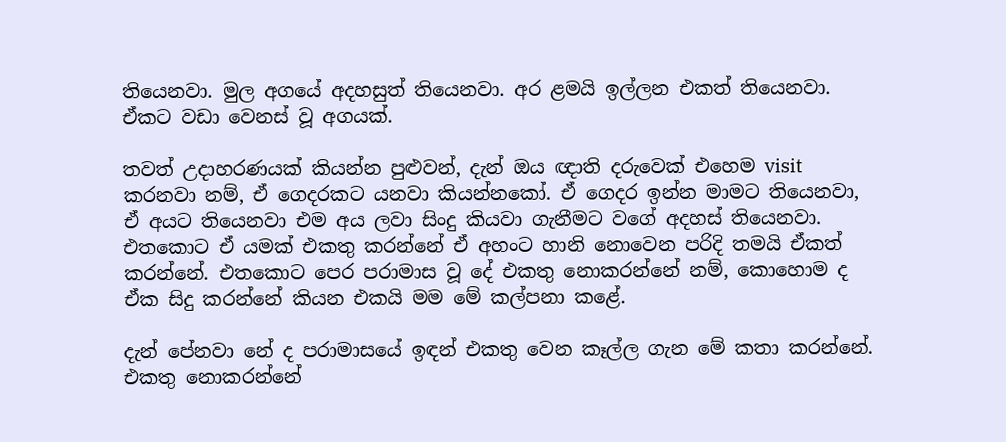තියෙනවා. මුල අගයේ අදහසුත් තියෙනවා. අර ළමයි ඉල්ලන එකත් තියෙනවා. ඒකට වඩා වෙනස් වූ අගයක්.

තවත් උදාහරණයක් කියන්න පුළුවන්, දැන් ඔය ඥාති දරුවෙක් එහෙම visit කරනවා නම්, ඒ ගෙදරකට යනවා කියන්නකෝ. ඒ ගෙදර ඉන්න මාමට තියෙනවා, ඒ අයට තියෙනවා එම අය ලවා සිංදු කියවා ගැනීමට වගේ අදහස් තියෙනවා. එතකොට ඒ යමක් එකතු කරන්නේ ඒ අහංට හානි නොවෙන පරිදි තමයි ඒකත් කරන්නේ. එතකොට පෙර පරාමාස වූ දේ එකතු නොකරන්නේ නම්, කොහොම ද ඒක සිදු කරන්නේ කියන එකයි මම මේ කල්පනා කළේ.

දැන් පේනවා නේ ද පරාමාසයේ ඉඳන් එකතු වෙන කෑල්ල ගැන මේ කතා කරන්නේ. එකතු නොකරන්නේ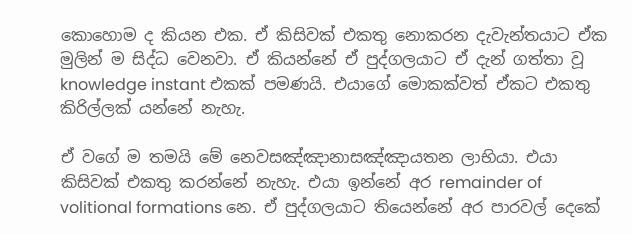කොහොම ද කියන එක. ඒ කිසිවක් එකතු නොකරන දැවැන්තයාට ඒක මුලින් ම සිද්ධ වෙනවා. ඒ කියන්නේ ඒ පුද්ගලයාට ඒ දැන් ගත්තා වූ knowledge instant එකක් පමණයි. එයාගේ මොකක්වත් ඒකට එකතු කිරිල්ලක් යන්නේ නැහැ.

ඒ වගේ ම තමයි මේ නෙවසඤ්ඤානාසඤ්ඤායතන ලාභියා. එයා කිසිවක් එකතු කරන්නේ නැහැ. එයා ඉන්නේ අර remainder of volitional formations නෙ. ඒ පුද්ගලයාට තියෙන්නේ අර පාරවල් දෙකේ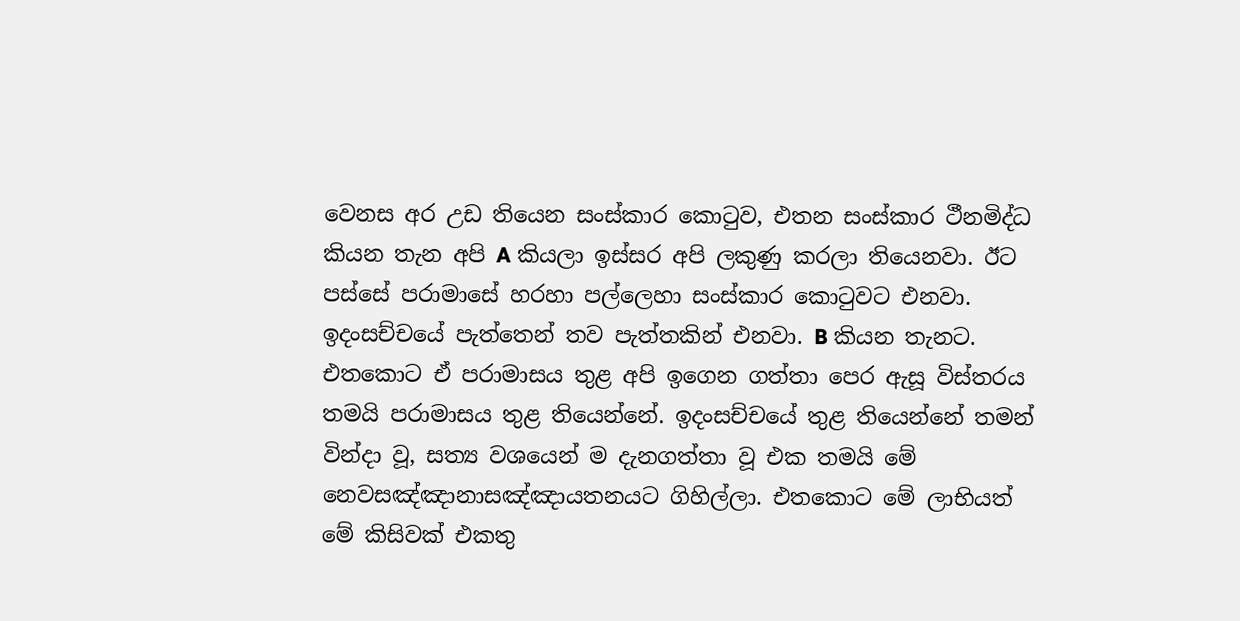වෙනස අර උඩ තියෙන සංස්කාර කොටුව, එතන සංස්කාර ථීනමිද්ධ කියන තැන අපි A කියලා ඉස්සර අපි ලකුණු කරලා තියෙනවා. ඊට පස්සේ පරාමාසේ හරහා පල්ලෙහා සංස්කාර කොටුවට එනවා. ඉදංසච්චයේ පැත්තෙන් තව පැත්තකින් එනවා. B කියන තැනට. එතකොට ඒ පරාමාසය තුළ අපි ඉගෙන ගත්තා පෙර ඇසූ විස්තරය තමයි පරාමාසය තුළ තියෙන්නේ. ඉදංසච්චයේ තුළ තියෙන්නේ තමන් වින්දා වූ, සත්‍ය වශයෙන් ම දැනගත්තා වූ එක තමයි මේ නෙවසඤ්ඤානාසඤ්ඤායතනයට ගිහිල්ලා. එතකොට මේ ලාභියත් මේ කිසිවක් එකතු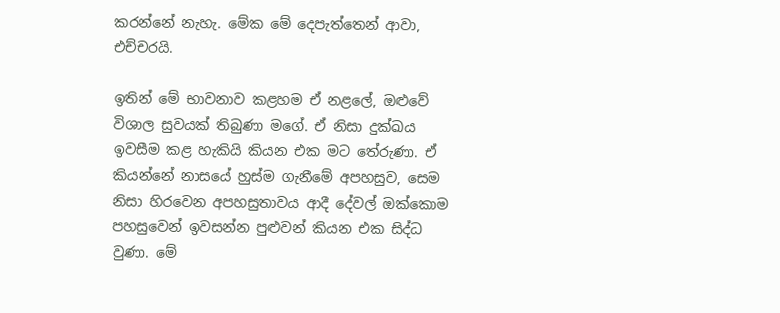කරන්නේ නැහැ. මේක මේ දෙපැත්තෙන් ආවා, එච්චරයි.

ඉතින් මේ භාවනාව කළහම ඒ නළලේ, ඔළුවේ විශාල සුවයක් තිබුණා මගේ. ඒ නිසා දුක්ඛය ඉවසීම කළ හැකියි කියන එක මට තේරුණා. ඒ කියන්නේ නාසයේ හුස්ම ගැනීමේ අපහසුව, සෙම නිසා හිරවෙන අපහසුතාවය ආදී දේවල් ඔක්කොම පහසුවෙන් ඉවසන්න පුළුවන් කියන එක සිද්ධ වුණා. මේ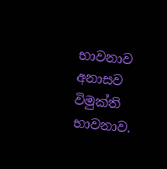භාවනාව අනාසව විමුක්ති භාවනාව.